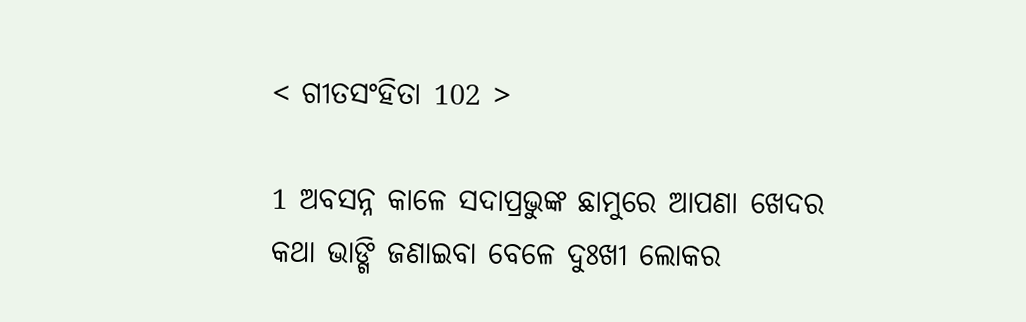< ଗୀତସଂହିତା 102 >

1 ଅବସନ୍ନ କାଳେ ସଦାପ୍ରଭୁଙ୍କ ଛାମୁରେ ଆପଣା ଖେଦର କଥା ଭାଙ୍ଗି ଜଣାଇବା ବେଳେ ଦୁଃଖୀ ଲୋକର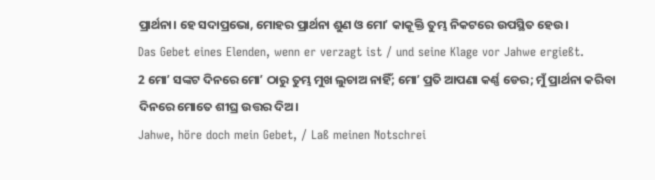ପ୍ରାର୍ଥନା। ହେ ସଦାପ୍ରଭୋ, ମୋହର ପ୍ରାର୍ଥନା ଶୁଣ ଓ ମୋʼ କାକୂକ୍ତି ତୁମ୍ଭ ନିକଟରେ ଉପସ୍ଥିତ ହେଉ।
Das Gebet eines Elenden, wenn er verzagt ist / und seine Klage vor Jahwe ergießt.
2 ମୋʼ ସଙ୍କଟ ଦିନରେ ମୋʼ ଠାରୁ ତୁମ୍ଭ ମୁଖ ଲୁଚାଅ ନାହିଁ; ମୋʼ ପ୍ରତି ଆପଣା କର୍ଣ୍ଣ ଡେର; ମୁଁ ପ୍ରାର୍ଥନା କରିବା ଦିନରେ ମୋତେ ଶୀଘ୍ର ଉତ୍ତର ଦିଅ।
Jahwe, höre doch mein Gebet, / Laß meinen Notschrei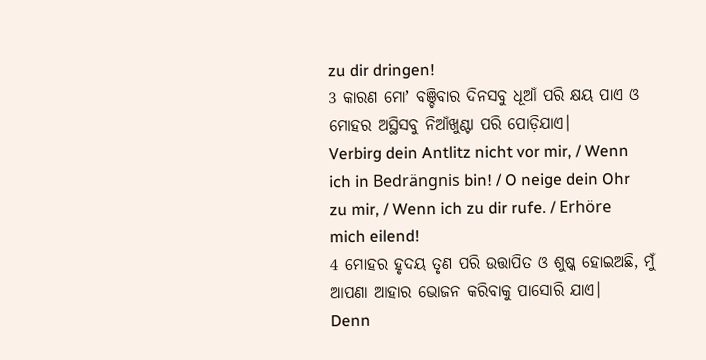zu dir dringen!
3 କାରଣ ମୋʼ ବଞ୍ଚିବାର ଦିନସବୁ ଧୂଆଁ ପରି କ୍ଷୟ ପାଏ ଓ ମୋହର ଅସ୍ଥିସବୁ ନିଆଁଖୁଣ୍ଟା ପରି ପୋଡ଼ିଯାଏ।
Verbirg dein Antlitz nicht vor mir, / Wenn ich in Bedrängnis bin! / O neige dein Ohr zu mir, / Wenn ich zu dir rufe. / Erhöre mich eilend!
4 ମୋହର ହୃଦୟ ତୃଣ ପରି ଉତ୍ତାପିତ ଓ ଶୁଷ୍କ ହୋଇଅଛି, ମୁଁ ଆପଣା ଆହାର ଭୋଜନ କରିବାକୁ ପାସୋରି ଯାଏ।
Denn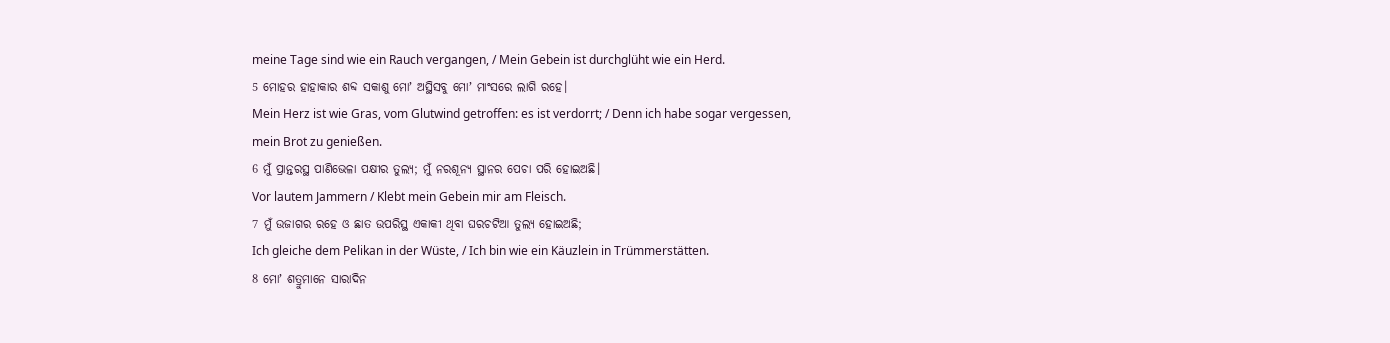meine Tage sind wie ein Rauch vergangen, / Mein Gebein ist durchglüht wie ein Herd.
5 ମୋହର ହାହାକାର ଶବ୍ଦ ସକାଶୁ ମୋʼ ଅସ୍ଥିସବୁ ମୋʼ ମାଂସରେ ଲାଗି ରହେ।
Mein Herz ist wie Gras, vom Glutwind getroffen: es ist verdorrt; / Denn ich habe sogar vergessen, mein Brot zu genießen.
6 ମୁଁ ପ୍ରାନ୍ତରସ୍ଥ ପାଣିଭେଳା ପକ୍ଷୀର ତୁଲ୍ୟ; ମୁଁ ନରଶୂନ୍ୟ ସ୍ଥାନର ପେଚା ପରି ହୋଇଅଛି।
Vor lautem Jammern / Klebt mein Gebein mir am Fleisch.
7 ମୁଁ ଉଜାଗର ରହେ ଓ ଛାତ ଉପରିସ୍ଥ ଏକାକୀ ଥିବା ଘରଚଟିଆ ତୁଲ୍ୟ ହୋଇଅଛି;
Ich gleiche dem Pelikan in der Wüste, / Ich bin wie ein Käuzlein in Trümmerstätten.
8 ମୋʼ ଶତ୍ରୁମାନେ ସାରାଦିନ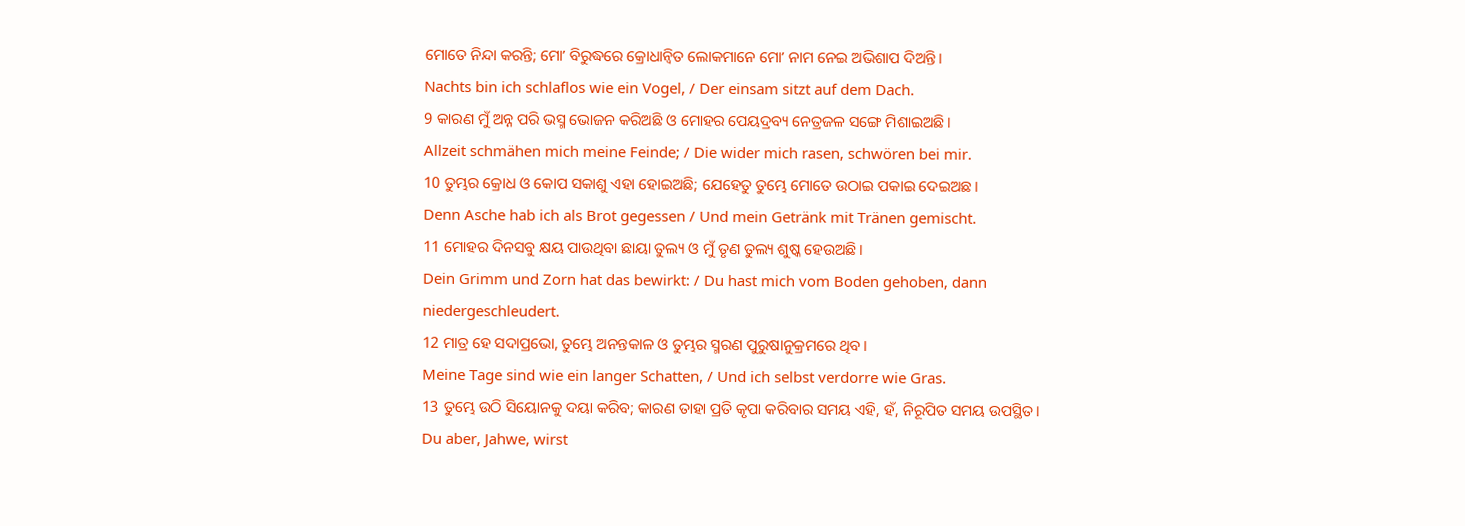ମୋତେ ନିନ୍ଦା କରନ୍ତି; ମୋʼ ବିରୁଦ୍ଧରେ କ୍ରୋଧାନ୍ୱିତ ଲୋକମାନେ ମୋʼ ନାମ ନେଇ ଅଭିଶାପ ଦିଅନ୍ତି।
Nachts bin ich schlaflos wie ein Vogel, / Der einsam sitzt auf dem Dach.
9 କାରଣ ମୁଁ ଅନ୍ନ ପରି ଭସ୍ମ ଭୋଜନ କରିଅଛି ଓ ମୋହର ପେୟଦ୍ରବ୍ୟ ନେତ୍ରଜଳ ସଙ୍ଗେ ମିଶାଇଅଛି।
Allzeit schmähen mich meine Feinde; / Die wider mich rasen, schwören bei mir.
10 ତୁମ୍ଭର କ୍ରୋଧ ଓ କୋପ ସକାଶୁ ଏହା ହୋଇଅଛି; ଯେହେତୁ ତୁମ୍ଭେ ମୋତେ ଉଠାଇ ପକାଇ ଦେଇଅଛ।
Denn Asche hab ich als Brot gegessen / Und mein Getränk mit Tränen gemischt.
11 ମୋହର ଦିନସବୁ କ୍ଷୟ ପାଉଥିବା ଛାୟା ତୁଲ୍ୟ ଓ ମୁଁ ତୃଣ ତୁଲ୍ୟ ଶୁଷ୍କ ହେଉଅଛି।
Dein Grimm und Zorn hat das bewirkt: / Du hast mich vom Boden gehoben, dann niedergeschleudert.
12 ମାତ୍ର ହେ ସଦାପ୍ରଭୋ, ତୁମ୍ଭେ ଅନନ୍ତକାଳ ଓ ତୁମ୍ଭର ସ୍ମରଣ ପୁରୁଷାନୁକ୍ରମରେ ଥିବ।
Meine Tage sind wie ein langer Schatten, / Und ich selbst verdorre wie Gras.
13 ତୁମ୍ଭେ ଉଠି ସିୟୋନକୁ ଦୟା କରିବ; କାରଣ ତାହା ପ୍ରତି କୃପା କରିବାର ସମୟ ଏହି, ହଁ, ନିରୂପିତ ସମୟ ଉପସ୍ଥିତ।
Du aber, Jahwe, wirst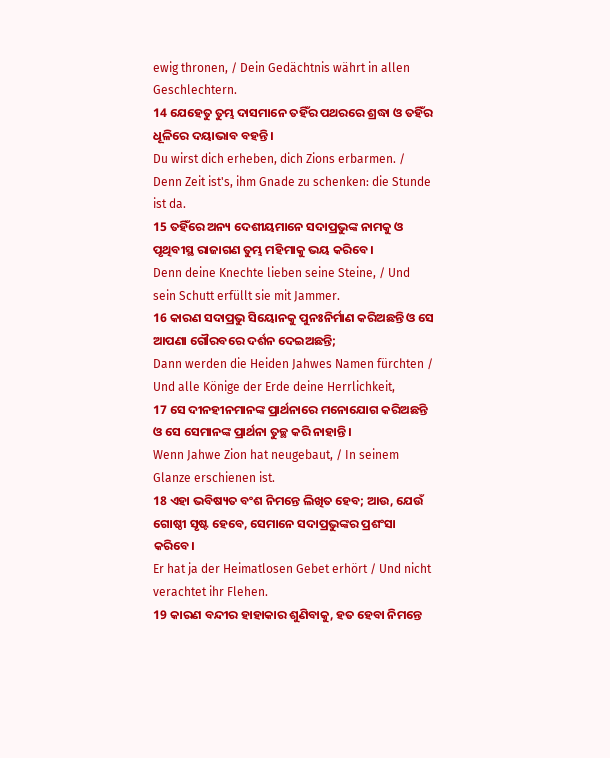ewig thronen, / Dein Gedächtnis währt in allen Geschlechtern.
14 ଯେହେତୁ ତୁମ୍ଭ ଦାସମାନେ ତହିଁର ପଥରରେ ଶ୍ରଦ୍ଧା ଓ ତହିଁର ଧୂଳିରେ ଦୟାଭାବ ବହନ୍ତି।
Du wirst dich erheben, dich Zions erbarmen. / Denn Zeit ist's, ihm Gnade zu schenken: die Stunde ist da.
15 ତହିଁରେ ଅନ୍ୟ ଦେଶୀୟମାନେ ସଦାପ୍ରଭୁଙ୍କ ନାମକୁ ଓ ପୃଥିବୀସ୍ଥ ରାଜାଗଣ ତୁମ୍ଭ ମହିମାକୁ ଭୟ କରିବେ।
Denn deine Knechte lieben seine Steine, / Und sein Schutt erfüllt sie mit Jammer.
16 କାରଣ ସଦାପ୍ରଭୁ ସିୟୋନକୁ ପୁନଃନିର୍ମାଣ କରିଅଛନ୍ତି ଓ ସେ ଆପଣା ଗୌରବରେ ଦର୍ଶନ ଦେଇଅଛନ୍ତି;
Dann werden die Heiden Jahwes Namen fürchten / Und alle Könige der Erde deine Herrlichkeit,
17 ସେ ଦୀନହୀନମାନଙ୍କ ପ୍ରାର୍ଥନାରେ ମନୋଯୋଗ କରିଅଛନ୍ତି ଓ ସେ ସେମାନଙ୍କ ପ୍ରାର୍ଥନା ତୁଚ୍ଛ କରି ନାହାନ୍ତି।
Wenn Jahwe Zion hat neugebaut, / In seinem Glanze erschienen ist.
18 ଏହା ଭବିଷ୍ୟତ ବଂଶ ନିମନ୍ତେ ଲିଖିତ ହେବ; ଆଉ, ଯେଉଁ ଗୋଷ୍ଠୀ ସୃଷ୍ଟ ହେବେ, ସେମାନେ ସଦାପ୍ରଭୁଙ୍କର ପ୍ରଶଂସା କରିବେ।
Er hat ja der Heimatlosen Gebet erhört / Und nicht verachtet ihr Flehen.
19 କାରଣ ବନ୍ଦୀର ହାହାକାର ଶୁଣିବାକୁ, ହତ ହେବା ନିମନ୍ତେ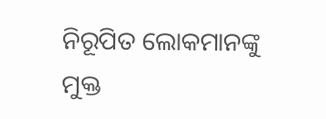ନିରୂପିତ ଲୋକମାନଙ୍କୁ ମୁକ୍ତ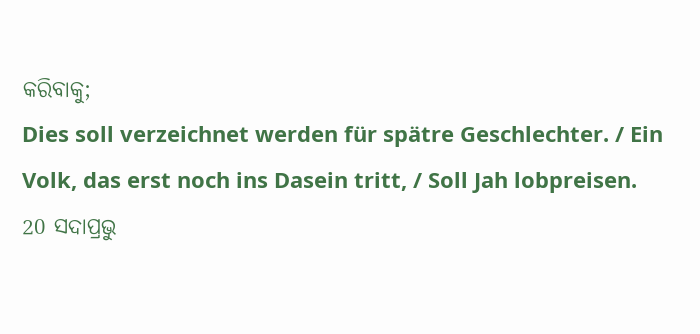କରିବାକୁ;
Dies soll verzeichnet werden für spätre Geschlechter. / Ein Volk, das erst noch ins Dasein tritt, / Soll Jah lobpreisen.
20 ସଦାପ୍ରଭୁ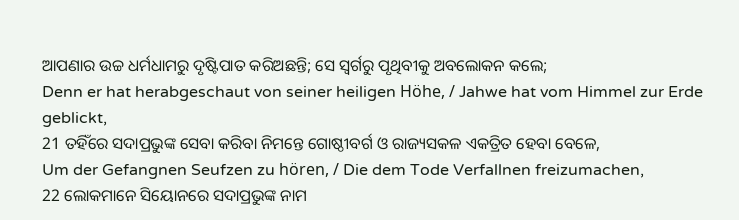ଆପଣାର ଉଚ୍ଚ ଧର୍ମଧାମରୁ ଦୃଷ୍ଟିପାତ କରିଅଛନ୍ତି; ସେ ସ୍ୱର୍ଗରୁ ପୃଥିବୀକୁ ଅବଲୋକନ କଲେ;
Denn er hat herabgeschaut von seiner heiligen Höhe, / Jahwe hat vom Himmel zur Erde geblickt,
21 ତହିଁରେ ସଦାପ୍ରଭୁଙ୍କ ସେବା କରିବା ନିମନ୍ତେ ଗୋଷ୍ଠୀବର୍ଗ ଓ ରାଜ୍ୟସକଳ ଏକତ୍ରିତ ହେବା ବେଳେ,
Um der Gefangnen Seufzen zu hören, / Die dem Tode Verfallnen freizumachen,
22 ଲୋକମାନେ ସିୟୋନରେ ସଦାପ୍ରଭୁଙ୍କ ନାମ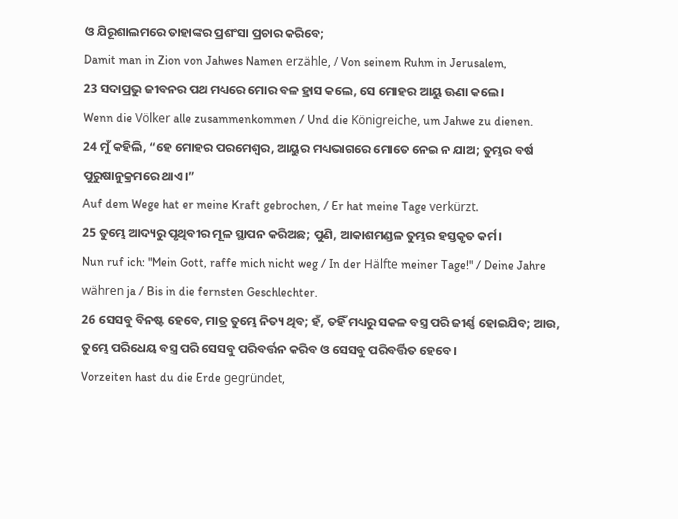ଓ ଯିରୂଶାଲମରେ ତାହାଙ୍କର ପ୍ରଶଂସା ପ୍ରଚାର କରିବେ;
Damit man in Zion von Jahwes Namen erzähle, / Von seinem Ruhm in Jerusalem,
23 ସଦାପ୍ରଭୁ ଜୀବନର ପଥ ମଧ୍ୟରେ ମୋର ବଳ ହ୍ରାସ କଲେ, ସେ ମୋହର ଆୟୁ ଊଣା କଲେ।
Wenn die Völker alle zusammenkommen / Und die Königreiche, um Jahwe zu dienen.
24 ମୁଁ କହିଲି, “ହେ ମୋହର ପରମେଶ୍ୱର, ଆୟୁର ମଧ୍ୟଭାଗରେ ମୋତେ ନେଇ ନ ଯାଅ; ତୁମ୍ଭର ବର୍ଷ ପୁରୁଷାନୁକ୍ରମରେ ଥାଏ।”
Auf dem Wege hat er meine Kraft gebrochen, / Er hat meine Tage verkürzt.
25 ତୁମ୍ଭେ ଆଦ୍ୟରୁ ପୃଥିବୀର ମୂଳ ସ୍ଥାପନ କରିଅଛ; ପୁଣି, ଆକାଶମଣ୍ଡଳ ତୁମ୍ଭର ହସ୍ତକୃତ କର୍ମ।
Nun ruf ich: "Mein Gott, raffe mich nicht weg / In der Hälfte meiner Tage!" / Deine Jahre währen ja / Bis in die fernsten Geschlechter.
26 ସେସବୁ ବିନଷ୍ଟ ହେବେ, ମାତ୍ର ତୁମ୍ଭେ ନିତ୍ୟ ଥିବ; ହଁ, ତହିଁ ମଧ୍ୟରୁ ସକଳ ବସ୍ତ୍ର ପରି ଜୀର୍ଣ୍ଣ ହୋଇଯିବ; ଆଉ, ତୁମ୍ଭେ ପରିଧେୟ ବସ୍ତ୍ର ପରି ସେସବୁ ପରିବର୍ତ୍ତନ କରିବ ଓ ସେସବୁ ପରିବର୍ତ୍ତିତ ହେବେ।
Vorzeiten hast du die Erde gegründet,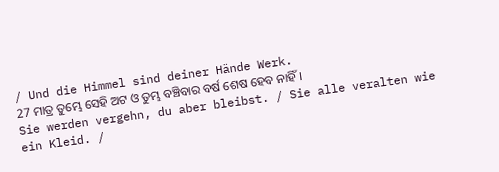/ Und die Himmel sind deiner Hände Werk.
27 ମାତ୍ର ତୁମ୍ଭେ ସେହି ଅଟ ଓ ତୁମ୍ଭ ବଞ୍ଚିବାର ବର୍ଷ ଶେଷ ହେବ ନାହିଁ।
Sie werden vergehn, du aber bleibst. / Sie alle veralten wie ein Kleid. /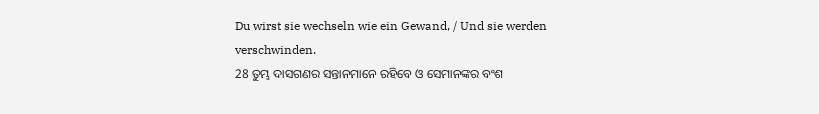Du wirst sie wechseln wie ein Gewand, / Und sie werden verschwinden.
28 ତୁମ୍ଭ ଦାସଗଣର ସନ୍ତାନମାନେ ରହିବେ ଓ ସେମାନଙ୍କର ବଂଶ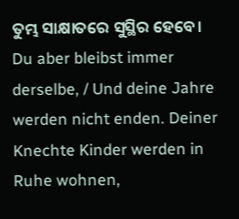ତୁମ୍ଭ ସାକ୍ଷାତରେ ସୁସ୍ଥିର ହେବେ।
Du aber bleibst immer derselbe, / Und deine Jahre werden nicht enden. Deiner Knechte Kinder werden in Ruhe wohnen,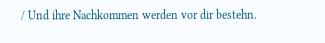/ Und ihre Nachkommen werden vor dir bestehn.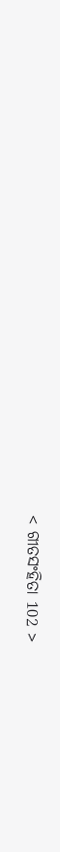< ଗୀତସଂହିତା 102 >